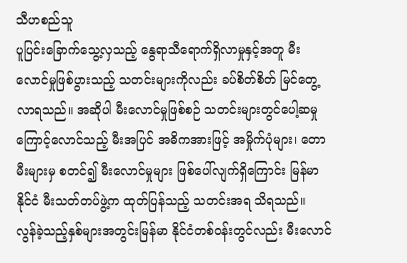သီဟစည်သူ
ပူပြင်းခြောက်သွေ့လှသည့် နွေရာသီရောက်ရှိလာမှုနှင့်အတူ မီးလောင်မှုဖြစ်ပွားသည့် သတင်းများကိုလည်း ခပ်စိတ်စိတ် မြင်တွေ့လာရသည်။ အဆိုပါ မီးလောင်မှုဖြစ်စဉ် သတင်းများတွင်ပေါ့ဆမှုကြောင့်လောင်သည့် မီးအပြင် အဓိကအားဖြင့် အမှိုက်ပုံများ၊ တောမီးများမှ စတင်၍ မီးလောင်မှုများ ဖြစ်ပေါ်လျက်ရှိကြောင်း မြန်မာနိုင်ငံ မီးသတ်တပ်ဖွဲ့က ထုတ်ပြန်သည့် သတင်းအရ သိရသည်။
လွန်ခဲ့သည့်နှစ်များအတွင်းမြန်မာ နိုင်ငံတစ်ဝန်းတွင်လည်း မီးလောင်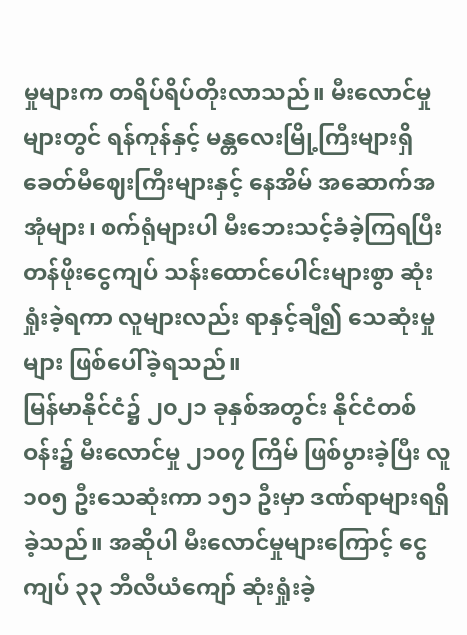မှုများက တရိပ်ရိပ်တိုးလာသည်။ မီးလောင်မှုများတွင် ရန်ကုန်နှင့် မန္တလေးမြို့ကြီးများရှိ ခေတ်မီဈေးကြီးများနှင့် နေအိမ် အဆောက်အအုံများ၊ စက်ရုံများပါ မီးဘေးသင့်ခံခဲ့ကြရပြီး တန်ဖိုးငွေကျပ် သန်းထောင်ပေါင်းများစွာ ဆုံးရှုံးခဲ့ရကာ လူများလည်း ရာနှင့်ချီ၍ သေဆုံးမှုများ ဖြစ်ပေါ်ခဲ့ရသည်။
မြန်မာနိုင်ငံ၌ ၂၀၂၁ ခုနှစ်အတွင်း နိုင်ငံတစ်ဝန်း၌ မီးလောင်မှု ၂၁၀၇ ကြိမ် ဖြစ်ပွားခဲ့ပြီး လူ ၁၀၅ ဦးသေဆုံးကာ ၁၅၁ ဦးမှာ ဒဏ်ရာများရရှိခဲ့သည်။ အဆိုပါ မီးလောင်မှုများကြောင့် ငွေကျပ် ၃၃ ဘီလီယံကျော် ဆုံးရှုံးခဲ့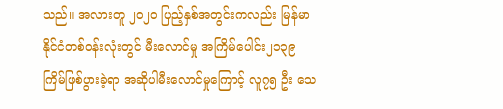သည်။ အလားတူ ၂၀၂၀ ပြည့်နှစ်အတွင်းကလည်း မြန်မာ နိုင်ငံတစ်ဝန်းလုံးတွင် မီးလောင်မှု အကြိမ်ပေါင်း၂၁၃၉ ကြိမ်ဖြစ်ပွားခဲ့ရာ အဆိုပါမီးလောင်မှုကြောင့် လူ၇၅ ဦး သေ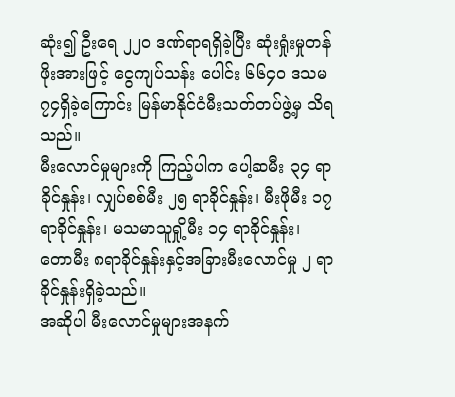ဆုံး၍ ဦးရေ ၂၂၀ ဒဏ်ရာရရှိခဲ့ပြီး ဆုံးရှုံးမှုတန်ဖိုးအားဖြင့် ငွေကျပ်သန်း ပေါင်း ၆၆၄၀ ဒသမ ၇၄ရှိခဲ့ကြောင်း မြန်မာနိုင်ငံမီးသတ်တပ်ဖွဲ့မှ သိရသည်။
မီးလောင်မှုများကို ကြည့်ပါက ပေါ့ဆမီး ၃၄ ရာခိုင်နှုန်း၊ လျှပ်စစ်မီး ၂၅ ရာခိုင်နှုန်း၊ မီးဖိုမီး ၁၇ ရာခိုင်နှုန်း၊ မသမာသူရှို့မီး ၁၄ ရာခိုင်နှုန်း၊ တောမီး ၈ရာခိုင်နှုန်းနှင့်အခြားမီးလောင်မှု ၂ ရာခိုင်နှုန်းရှိခဲ့သည်။
အဆိုပါ မီးလောင်မှုများအနက်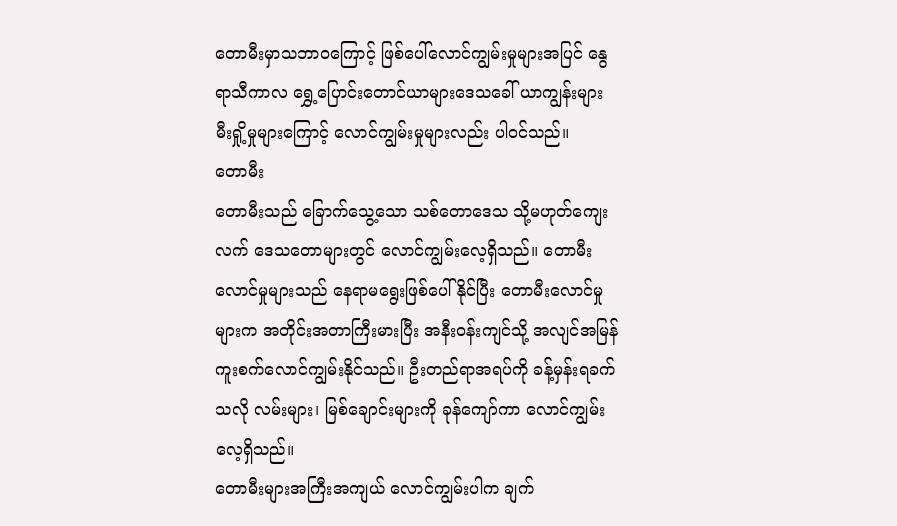တောမီးမှာသဘာဝကြောင့် ဖြစ်ပေါ်လောင်ကျွမ်းမှုများအပြင် နွေရာသီကာလ ရွှေ့ပြောင်းတောင်ယာများဒေသခေါ် ယာကျွန်းများ မီးရှို့မှုများကြောင့် လောင်ကျွမ်းမှုများလည်း ပါဝင်သည်။
တောမီး
တောမီးသည် ခြောက်သွေ့သော သစ်တောဒေသ သို့မဟုတ်ကျေးလက် ဒေသတောများတွင် လောင်ကျွမ်းလေ့ရှိသည်။ တောမီးလောင်မှုများသည် နေရာမရွေးဖြစ်ပေါ်နိုင်ပြီး တောမီးလောင်မှုများက အတိုင်းအတာကြီးမားပြီး အနီးဝန်းကျင်သို့ အလျင်အမြန် ကူးစက်လောင်ကျွမ်းနိုင်သည်။ ဦးတည်ရာအရပ်ကို ခန့်မှန်းရခက်သလို လမ်းများ၊ မြစ်ချောင်းများကို ခုန်ကျော်ကာ လောင်ကျွမ်းလေ့ရှိသည်။
တောမီးများအကြီးအကျယ် လောင်ကျွမ်းပါက ချက်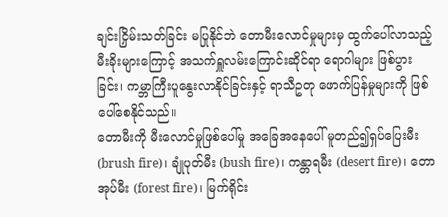ချင်းငြှိမ်းသတ်ခြင်း မပြုနိုင်ဘဲ တောမီးလောင်မှုများမှ ထွက်ပေါ်လာသည့် မီးခိုးများကြောင့် အသက်ရှူလမ်းကြောင်းဆိုင်ရာ ရောဂါများ ဖြစ်ပွားခြင်း၊ ကမ္ဘာကြီးပူနွေးလာနိုင်ခြင်းနှင့် ရာသီဥတု ဖောက်ပြန်မှုများကို ဖြစ်ပေါ်စေနိုင်သည်။
တောမီးကို မီးလောင်မှုဖြစ်ပေါ်မှု အခြေအနေပေါ် မူတည်၍ရှပ်ပြေးမီး (brush fire)၊ ချုံပုတ်မီး (bush fire)၊ ကန္တာရမီး (desert fire)၊ တောအုပ်မီး (forest fire)၊ မြက်ရိုင်း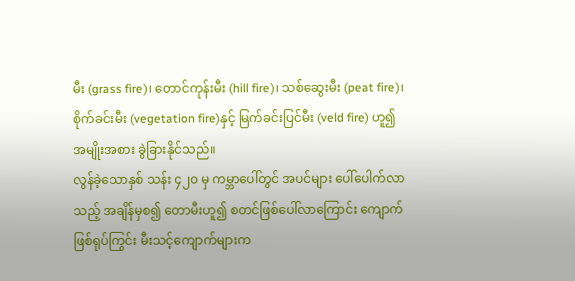မီး (grass fire)၊ တောင်ကုန်းမီး (hill fire)၊ သစ်ဆွေးမီး (peat fire)၊ စိုက်ခင်းမီး (vegetation fire)နှင့် မြက်ခင်းပြင်မီး (veld fire) ဟူ၍ အမျိုးအစား ခွဲခြားနိုင်သည်။
လွန်ခဲ့သောနှစ် သန်း ၄၂၀ မှ ကမ္ဘာပေါ်တွင် အပင်များ ပေါ်ပေါက်လာသည့် အချိန်မှစ၍ တောမီးဟူ၍ စတင်ဖြစ်ပေါ်လာကြောင်း ကျောက်ဖြစ်ရုပ်ကြွင်း မီးသင့်ကျောက်များက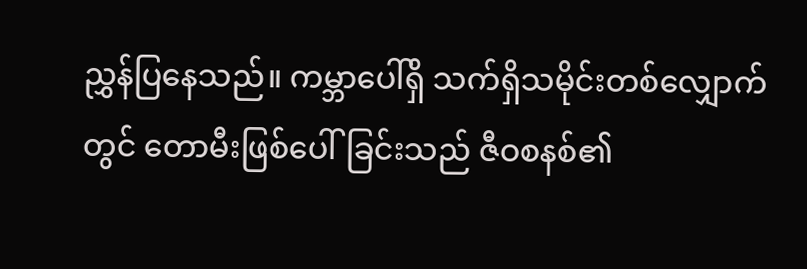ညွှန်ပြနေသည်။ ကမ္ဘာပေါ်ရှိ သက်ရှိသမိုင်းတစ်လျှောက်တွင် တောမီးဖြစ်ပေါ်ခြင်းသည် ဇီဝစနစ်၏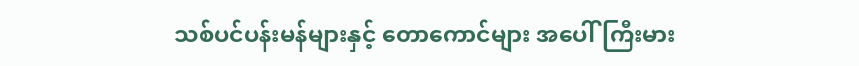သစ်ပင်ပန်းမန်များနှင့် တောကောင်များ အပေါ်ကြီးမား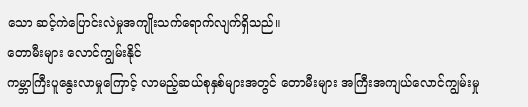သော ဆင့်ကဲပြောင်းလဲမှုအကျိုးသက်ရောက်လျက်ရှိသည်။
တောမီးများ လောင်ကျွမ်းနိုင်
ကမ္ဘာကြီးပူနွေးလာမှုကြောင့် လာမည့်ဆယ်စုနှစ်များအတွင် တောမီးများ အကြီးအကျယ်လောင်ကျွမ်းမှု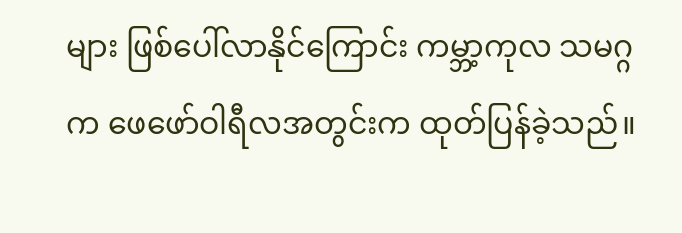များ ဖြစ်ပေါ်လာနိုင်ကြောင်း ကမ္ဘာ့ကုလ သမဂ္ဂက ဖေဖော်ဝါရီလအတွင်းက ထုတ်ပြန်ခဲ့သည်။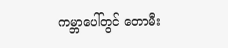ကမ္ဘာပေါ်တွင် တောမီး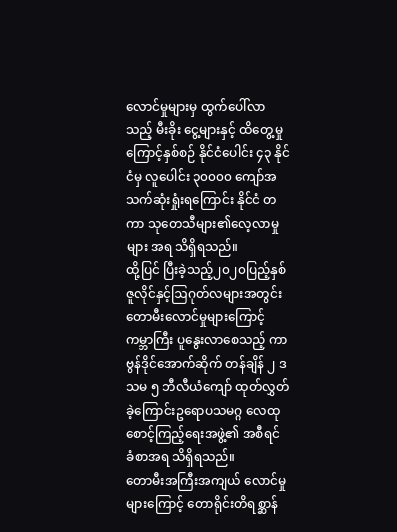လောင်မှုများမှ ထွက်ပေါ်လာသည့် မီးခိုး ငွေ့များနှင့် ထိတွေ့မှုကြောင့်နှစ်စဉ် နိုင်ငံပေါင်း ၄၃ နိုင်ငံမှ လူပေါင်း ၃၀၀၀၀ ကျော်အသက်ဆုံးရှုံးရကြောင်း နိုင်ငံ တကာ သုတေသီများ၏လေ့လာမှုများ အရ သိရှိရသည်။
ထို့ပြင် ပြီးခဲ့သည့်၂၀၂၀ပြည့်နှစ် ဇူလိုင်နှင့်ဩဂုတ်လများအတွင်း တောမီးလောင်မှုများကြောင့် ကမ္ဘာကြီး ပူနွေးလာစေသည့် ကာဗွန်ဒိုင်အောက်ဆိုက် တန်ချိန် ၂ ဒသမ ၅ ဘီလီယံကျော် ထုတ်လွှတ်ခဲ့ကြောင်းဥရောပသမဂ္ဂ လေထုစောင့်ကြည့်ရေးအဖွဲ့၏ အစီရင် ခံစာအရ သိရှိရသည်။
တောမီးအကြီးအကျယ် လောင်မှုများကြောင့် တောရိုင်းတိရစ္ဆာန်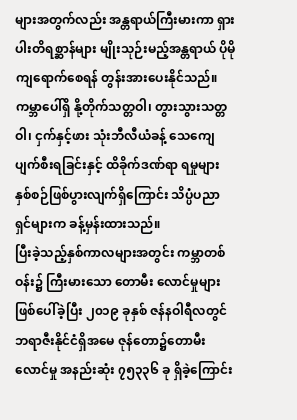များအတွက်လည်း အန္တရာယ်ကြီးမားကာ ရှားပါးတိရစ္ဆာန်များ မျိုးသုဉ်းမည့်အန္တရာယ် ပိုမိုကျရောက်စေရန် တွန်းအားပေးနိုင်သည်။ ကမ္ဘာပေါ်ရှိ နို့တိုက်သတ္တဝါ၊ တွားသွားသတ္တဝါ၊ ငှက်နှင့်ဖား သုံးဘီလီယံခန့် သေကျေပျက်စီးရခြင်းနှင့် ထိခိုက်ဒဏ်ရာ ရမှုများ နှစ်စဉ်ဖြစ်ပွားလျက်ရှိကြောင်း သိပ္ပံပညာ ရှင်များက ခန့်မှန်းထားသည်။
ပြီးခဲ့သည့်နှစ်ကာလများအတွင်း ကမ္ဘာတစ်ဝန်း၌ ကြီးမားသော တောမီး လောင်မှုများ ဖြစ်ပေါ်ခဲ့ပြီး ၂၀၁၉ ခုနှစ် ဇန်နဝါရီလတွင် ဘရာဇီးနိုင်ငံရှိအမေ ဇုန်တော၌တောမီးလောင်မှု အနည်းဆုံး ၇၅၃၃၆ ခု ရှိခဲ့ကြောင်း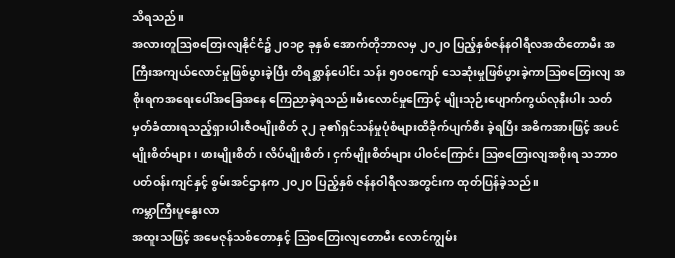သိရသည်။
အလားတူဩစတြေးလျနိုင်ငံ၌ ၂၀၁၉ ခုနှစ် အောက်တိုဘာလမှ ၂၀၂၀ ပြည့်နှစ်ဇန်နဝါရီလအထိတောမီး အကြီးအကျယ်လောင်မှုဖြစ်ပွားခဲ့ပြီး တိရစ္ဆာန်ပေါင်း သန်း ၅၀၀ကျော် သေဆုံးမှုဖြစ်ပွားခဲ့ကာဩစတြေးလျ အစိုးရကအရေးပေါ်အခြေအနေ ကြေညာခဲ့ရသည်။မီးလောင်မှုကြောင့် မျိုးသုဉ်းပျောက်ကွယ်လုနီးပါး သတ် မှတ်ခံထားရသည့်ရှားပါးဇီဝမျိုးစိတ် ၃၂ ခု၏ရှင်သန်မှုပုံစံများထိခိုက်ပျက်စီး ခဲ့ရပြီး အဓိကအားဖြင့် အပင်မျိုးစိတ်များ၊ ဖားမျိုးစိတ်၊ လိပ်မျိုးစိတ်၊ ငှက်မျိုးစိတ်များ ပါဝင်ကြောင်း ဩစတြေးလျအစိုးရ သဘာဝပတ်ဝန်းကျင်နှင့် စွမ်းအင်ဌာနက ၂၀၂၀ ပြည့်နှစ် ဇန်နဝါရီလအတွင်းက ထုတ်ပြန်ခဲ့သည်။
ကမ္ဘာကြီးပူနွေးလာ
အထူးသဖြင့် အမေဇုန်သစ်တောနှင့် ဩစတြေးလျတောမီး လောင်ကျွမ်း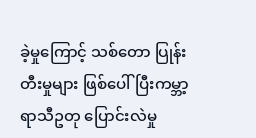ခဲ့မှုကြောင့် သစ်တော ပြုန်းတီးမှုများ ဖြစ်ပေါ်ပြီးကမ္ဘာ့ရာသီဥတု ပြောင်းလဲမှု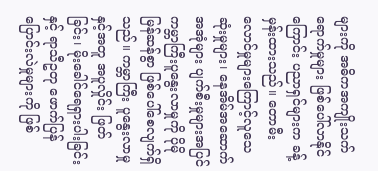များကို အဓိကအကျိုးသက်ရောက်မှုများ ဖြစ်ပေါ်လာနိုင်ကြောင်း ပညာရှင်များက ခန့်မှန်းထားသည်။ တောမီးလောင်မှုများကြောင့်လူသေဆုံးမှုများ၊ နေအိမ်အဆောက်အအုံများ ပျက်စီးမှုများအပြင် ကမ္ဘာကြီးပူနွေးလာမှုကို ပိုမိုမြန်ဆန်စွာ ဖြစ်ပေါ်စေလျက်ရှိသည်။ ကမ္ဘာကြီး ပူနွေးလာမှုနှင့်အတူ အပူလှိုင်း ဖြတ်ခြင်း၊ မိုးခေါင်ရေရှားပါးခြင်းနှင့် ရာသီဥတု ဖောက်ပြန်ပြောင်းလဲမှုများကို ဖြစ်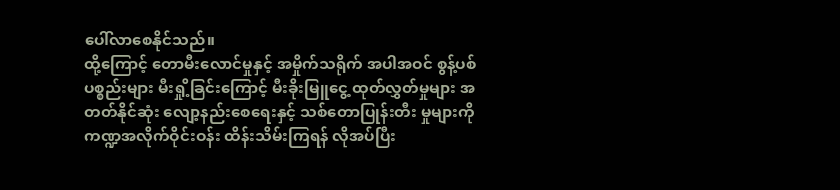ပေါ်လာစေနိုင်သည်။
ထို့ကြောင့် တောမီးလောင်မှုနှင့် အမှိုက်သရိုက် အပါအဝင် စွန့်ပစ်ပစ္စည်းများ မီးရှို့ခြင်းကြောင့် မီးခိုးမြူငွေ့ ထုတ်လွှတ်မှုများ အတတ်နိုင်ဆုံး လျော့နည်းစေရေးနှင့် သစ်တောပြုန်းတီး မှုများကို ကဏ္ဍအလိုက်ဝိုင်းဝန်း ထိန်းသိမ်းကြရန် လိုအပ်ပြီး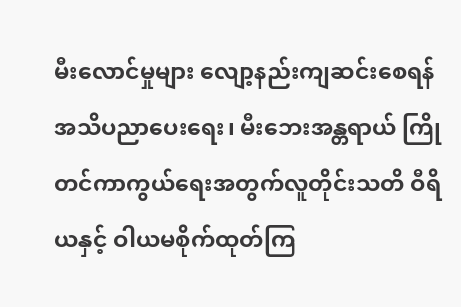မီးလောင်မှုများ လျော့နည်းကျဆင်းစေရန် အသိပညာပေးရေး၊ မီးဘေးအန္တရာယ် ကြိုတင်ကာကွယ်ရေးအတွက်လူတိုင်းသတိ ဝီရိယနှင့် ဝါယမစိုက်ထုတ်ကြ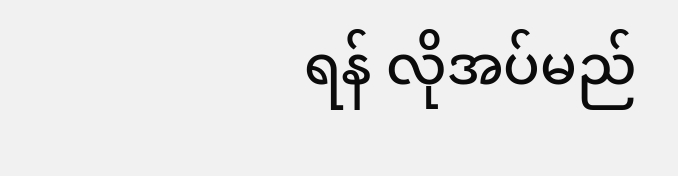ရန် လိုအပ်မည်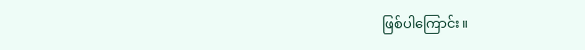ဖြစ်ပါကြောင်း။